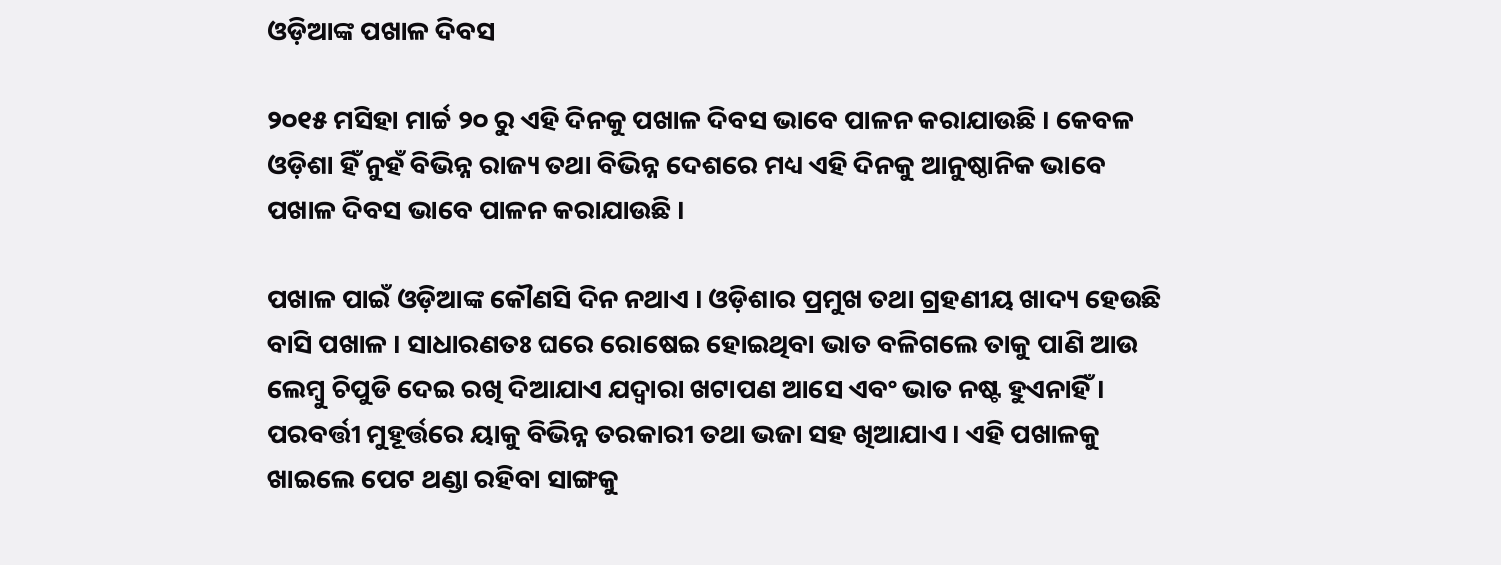ଓଡ଼ିଆଙ୍କ ପଖାଳ ଦିବସ

୨୦୧୫ ମସିହା ମାର୍ଚ୍ଚ ୨୦ ରୁ ଏହି ଦିନକୁ ପଖାଳ ଦିବସ ଭାବେ ପାଳନ କରାଯାଉଛି । କେବଳ ଓଡ଼ିଶା ହିଁ ନୁହଁ ବିଭିନ୍ନ ରାଜ୍ୟ ତଥା ବିଭିନ୍ନ ଦେଶରେ ମଧ୍ୟ ଏହି ଦିନକୁ ଆନୁଷ୍ଠାନିକ ଭାବେ ପଖାଳ ଦିବସ ଭାବେ ପାଳନ କରାଯାଉଛି ।

ପଖାଳ ପାଇଁ ଓଡ଼ିଆଙ୍କ କୌଣସି ଦିନ ନଥାଏ । ଓଡ଼ିଶାର ପ୍ରମୁଖ ତଥା ଗ୍ରହଣୀୟ ଖାଦ୍ୟ ହେଉଛି ବାସି ପଖାଳ । ସାଧାରଣତଃ ଘରେ ରୋଷେଇ ହୋଇଥିବା ଭାତ ବଳିଗଲେ ତାକୁ ପାଣି ଆଉ ଲେମ୍ବୁ ଚିପୁଡି ଦେଇ ରଖି ଦିଆଯାଏ ଯଦ୍ୱାରା ଖଟାପଣ ଆସେ ଏବଂ ଭାତ ନଷ୍ଟ ହୁଏନାହିଁ । ପରବର୍ତ୍ତୀ ମୁହୂର୍ତ୍ତରେ ୟାକୁ ବିଭିନ୍ନ ତରକାରୀ ତଥା ଭଜା ସହ ଖିଆଯାଏ । ଏହି ପଖାଳକୁ ଖାଇଲେ ପେଟ ଥଣ୍ଡା ରହିବା ସାଙ୍ଗକୁ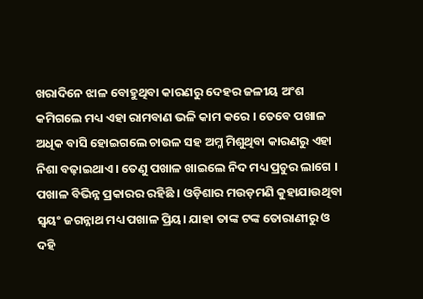ଖରାଦିନେ ଝାଳ ବୋହୁଥିବା କାରଣରୁ ଦେହର ଜଳୀୟ ଅଂଶ କମିଗଲେ ମଧ୍ୟ ଏହା ରାମବାଣ ଭଳି କାମ କରେ । ତେବେ ପଖାଳ ଅଧିକ ବାସି ହୋଇଗଲେ ଚାଉଳ ସହ ଅମ୍ଳ ମିଶୁଥିବା କାରଣରୁ ଏହା ନିଶା ବଢ଼ାଇଥାଏ । ତେଣୁ ପଖାଳ ଖାଇଲେ ନିଦ ମଧ୍ୟ ପ୍ରଚୁର ଲାଗେ ।
ପଖାଳ ବିଭିନ୍ନ ପ୍ରକାରର ରହିଛି । ଓଡ଼ିଶାର ମଉଡ଼ମଣି କୁହାଯାଉଥିବା ସ୍ୱୟଂ ଜଗନ୍ନାଥ ମଧ୍ୟ ପଖାଳ ପ୍ରିୟ। ଯାହା ତାଙ୍କ ଟଙ୍କ ତୋରାଣୀରୁ ଓ ଦହି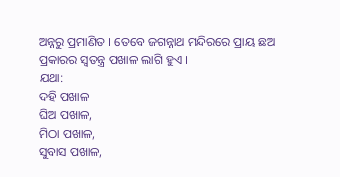ଅନ୍ନରୁ ପ୍ରମାଣିତ । ତେବେ ଜଗନ୍ନାଥ ମନ୍ଦିରରେ ପ୍ରାୟ ଛଅ ପ୍ରକାରର ସ୍ୱତନ୍ତ୍ର ପଖାଳ ଲାଗି ହୁଏ ।
ଯଥା:
ଦହି ପଖାଳ
ଘିଅ ପଖାଳ,
ମିଠା ପଖାଳ,
ସୁବାସ ପଖାଳ,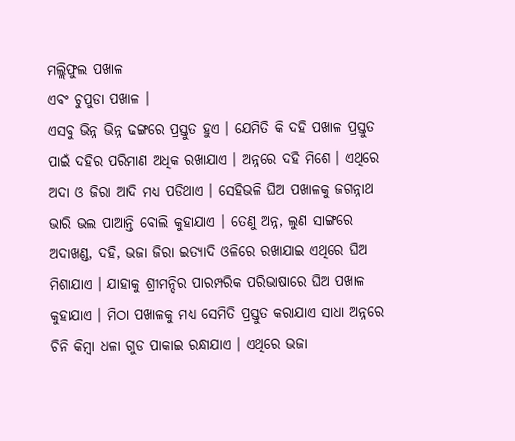ମଲ୍ଲିଫୁଲ ପଖାଳ
ଏବଂ ଚୁପୁଡା ପଖାଳ ।
ଏସବୁ ଭିନ୍ନ ଭିନ୍ନ ଢଙ୍ଗରେ ପ୍ରସ୍ତୁତ ହୁଏ । ଯେମିତି କି ଦହି ପଖାଳ ପ୍ରସ୍ତୁତ ପାଇଁ ଦହିର ପରିମାଣ ଅଧିକ ରଖାଯାଏ । ଅନ୍ନରେ ଦହି ମିଶେ । ଏଥିରେ ଅଦା ଓ ଜିରା ଆଦି ମଧ୍ୟ ପଡିଥାଏ । ସେହିଭଳି ଘିଅ ପଖାଳକୁ ଜଗନ୍ନାଥ ଭାରି ଭଲ ପାଆନ୍ତି ବୋଲି କୁହାଯାଏ । ତେଣୁ ଅନ୍ନ, ଲୁଣ ସାଙ୍ଗରେ ଅଦାଖଣ୍ଡ, ଦହି, ଭଜା ଜିରା ଇତ୍ୟାଦି ଓଳିରେ ରଖାଯାଇ ଏଥିରେ ଘିଅ ମିଶାଯାଏ । ଯାହାକୁ ଶ୍ରୀମନ୍ଦିର ପାରମ୍ପରିକ ପରିଭାଷାରେ ଘିଅ ପଖାଳ କୁହାଯାଏ । ମିଠା ପଖାଳକୁ ମଧ୍ୟ ସେମିତି ପ୍ରସ୍ତୁତ କରାଯାଏ ସାଧା ଅନ୍ନରେ ଚିନି କିମ୍ବା ଧଳା ଗୁଡ ପାକାଇ ରନ୍ଧାଯାଏ । ଏଥିରେ ଭଜା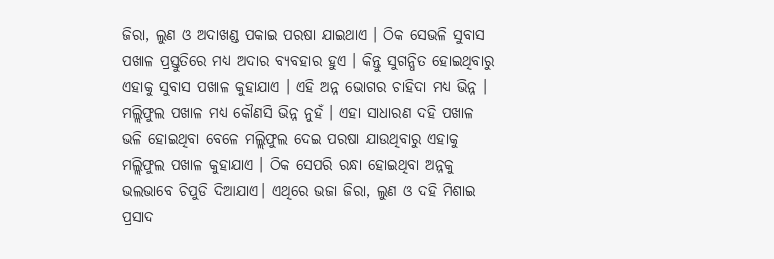ଜିରା, ଲୁଣ ଓ ଅଦାଖଣ୍ଡ ପକାଇ ପରଷା ଯାଇଥାଏ । ଠିକ ସେଭଳି ସୁବାସ ପଖାଳ ପ୍ରସ୍ତୁତିରେ ମଧ୍ୟ ଅଦାର ବ୍ୟବହାର ହୁଏ । କିନ୍ତୁ ସୁଗନ୍ଧିତ ହୋଇଥିବାରୁ ଏହାକୁ ସୁବାସ ପଖାଳ କୁହାଯାଏ । ଏହି ଅନ୍ନ ଭୋଗର ଚାହିଦା ମଧ୍ୟ ଭିନ୍ନ ।
ମଲ୍ଲିଫୁଲ ପଖାଳ ମଧ୍ୟ କୌଣସି ଭିନ୍ନ ନୁହଁ । ଏହା ସାଧାରଣ ଦହି ପଖାଳ ଭଳି ହୋଇଥିବା ବେଳେ ମଲ୍ଲିଫୁଲ ଦେଇ ପରଷା ଯାଉଥିବାରୁ ଏହାକୁ ମଲ୍ଲିଫୁଲ ପଖାଳ କୁହାଯାଏ । ଠିକ ସେପରି ରନ୍ଧା ହୋଇଥିବା ଅନ୍ନକୁ ଭଲଭାବେ ଚିପୁଡି ଦିଆଯାଏ। ଏଥିରେ ଭଜା ଜିରା, ଲୁଣ ଓ ଦହି ମିଶାଇ ପ୍ରସାଦ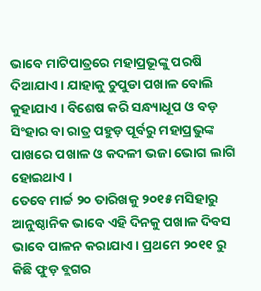ଭାବେ ମାଟିପାତ୍ରରେ ମହାପ୍ରଭୂଙ୍କୁ ପରଷି ଦିଆଯାଏ। ଯାହାକୁ ଚୁପୁଡା ପଖାଳ ବୋଲି କୁହାଯାଏ । ବିଶେଷ କରି ସନ୍ଧ୍ୟାଧୂପ ଓ ବଡ଼ ସିଂହାର ବା ରାତ୍ର ପହୁଡ଼ ପୂର୍ବରୁ ମହାପ୍ରଭୁଙ୍କ ପାଖରେ ପଖାଳ ଓ କଦଳୀ ଭଜା ଭୋଗ ଲାଗି ହୋଇଥାଏ ।
ତେବେ ମାର୍ଚ୍ଚ ୨୦ ତାରିଖକୁ ୨୦୧୫ ମସିହାରୁ ଆନୁଷ୍ଠାନିକ ଭାବେ ଏହି ଦିନକୁ ପଖାଳ ଦିବସ ଭାବେ ପାଳନ କରାଯାଏ । ପ୍ରଥମେ ୨୦୧୧ ରୁ କିଛି ଫୁଡ଼ ବ୍ଲଗର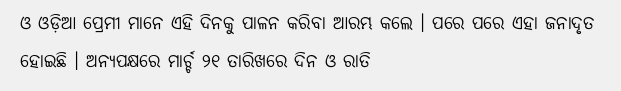ଓ ଓଡ଼ିଆ ପ୍ରେମୀ ମାନେ ଏହି ଦିନକୁ ପାଳନ କରିବା ଆରମ୍ଭ କଲେ । ପରେ ପରେ ଏହା ଜନାଦୃତ ହୋଇଛି । ଅନ୍ୟପକ୍ଷରେ ମାର୍ଚ୍ଚ ୨୧ ତାରିଖରେ ଦିନ ଓ ରାତି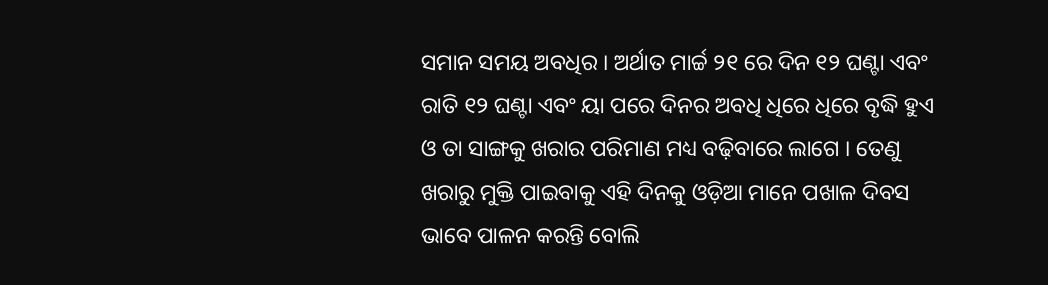ସମାନ ସମୟ ଅବଧିର । ଅର୍ଥାତ ମାର୍ଚ୍ଚ ୨୧ ରେ ଦିନ ୧୨ ଘଣ୍ଟା ଏବଂ ରାତି ୧୨ ଘଣ୍ଟା ଏବଂ ୟା ପରେ ଦିନର ଅବଧି ଧିରେ ଧିରେ ବୃଦ୍ଧି ହୁଏ ଓ ତା ସାଙ୍ଗକୁ ଖରାର ପରିମାଣ ମଧ୍ୟ ବଢ଼ିବାରେ ଲାଗେ । ତେଣୁ ଖରାରୁ ମୁକ୍ତି ପାଇବାକୁ ଏହି ଦିନକୁ ଓଡ଼ିଆ ମାନେ ପଖାଳ ଦିବସ ଭାବେ ପାଳନ କରନ୍ତି ବୋଲି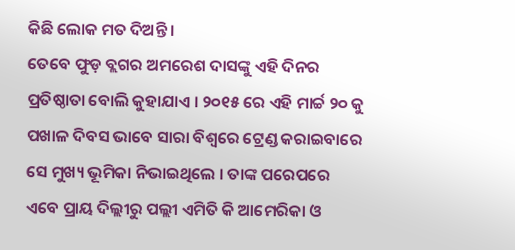କିଛି ଲୋକ ମତ ଦିଅନ୍ତି ।
ତେବେ ଫୁଡ଼ ବ୍ଲଗର ଅମରେଶ ଦାସଙ୍କୁ ଏହି ଦିନର ପ୍ରତିଷ୍ଠାତା ବୋଲି କୁହାଯାଏ । ୨୦୧୫ ରେ ଏହି ମାର୍ଚ୍ଚ ୨୦ କୁ ପଖାଳ ଦିବସ ଭାବେ ସାରା ବିଶ୍ୱରେ ଟ୍ରେଣ୍ଡ କରାଇବାରେ ସେ ମୁଖ୍ୟ ଭୂମିକା ନିଭାଇଥିଲେ । ତାଙ୍କ ପରେପରେ ଏବେ ପ୍ରାୟ ଦିଲ୍ଲୀରୁ ପଲ୍ଲୀ ଏମିତି କି ଆମେରିକା ଓ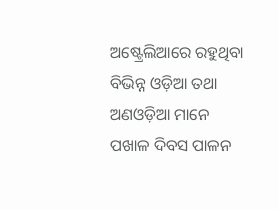ଅଷ୍ଟ୍ରେଲିଆରେ ରହୁଥିବା ବିଭିନ୍ନ ଓଡ଼ିଆ ତଥା ଅଣଓଡ଼ିଆ ମାନେ ପଖାଳ ଦିବସ ପାଳନ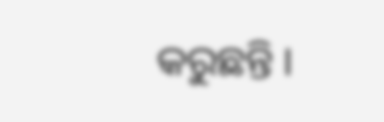କରୁଛନ୍ତି ।